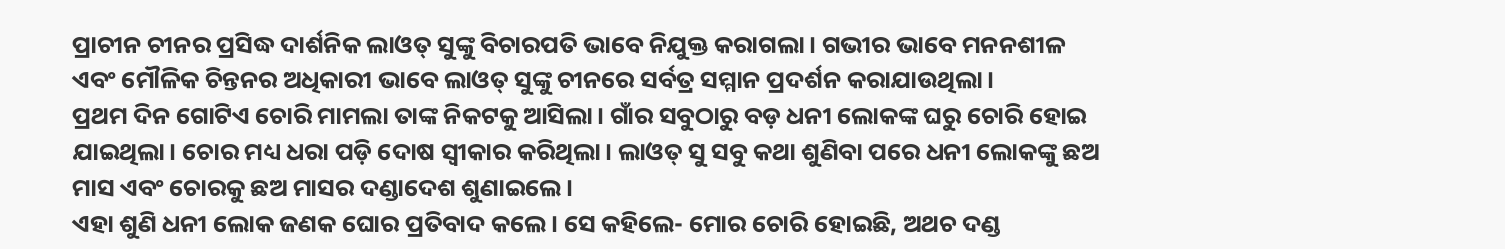ପ୍ରାଚୀନ ଚୀନର ପ୍ରସିଦ୍ଧ ଦାର୍ଶନିକ ଲାଓତ୍ ସୁଙ୍କୁ ବିଚାରପତି ଭାବେ ନିଯୁକ୍ତ କରାଗଲା। ଗଭୀର ଭାବେ ମନନଶୀଳ ଏବଂ ମୌଳିକ ଚିନ୍ତନର ଅଧିକାରୀ ଭାବେ ଲାଓତ୍ ସୁଙ୍କୁ ଚୀନରେ ସର୍ବତ୍ର ସମ୍ମାନ ପ୍ରଦର୍ଶନ କରାଯାଉଥିଲା।
ପ୍ରଥମ ଦିନ ଗୋଟିଏ ଚୋରି ମାମଲା ତାଙ୍କ ନିକଟକୁ ଆସିଲା। ଗାଁର ସବୁଠାରୁ ବଡ଼ ଧନୀ ଲୋକଙ୍କ ଘରୁ ଚୋରି ହୋଇ ଯାଇଥିଲା। ଚୋର ମଧ୍ୟ ଧରା ପଡ଼ି ଦୋଷ ସ୍ବୀକାର କରିଥିଲା। ଲାଓତ୍ ସୁ ସବୁ କଥା ଶୁଣିବା ପରେ ଧନୀ ଲୋକଙ୍କୁ ଛଅ ମାସ ଏବଂ ଚୋରକୁ ଛଅ ମାସର ଦଣ୍ଡାଦେଶ ଶୁଣାଇଲେ।
ଏହା ଶୁଣି ଧନୀ ଲୋକ ଜଣକ ଘୋର ପ୍ରତିବାଦ କଲେ। ସେ କହିଲେ- ମୋର ଚୋରି ହୋଇଛି, ଅଥଚ ଦଣ୍ଡ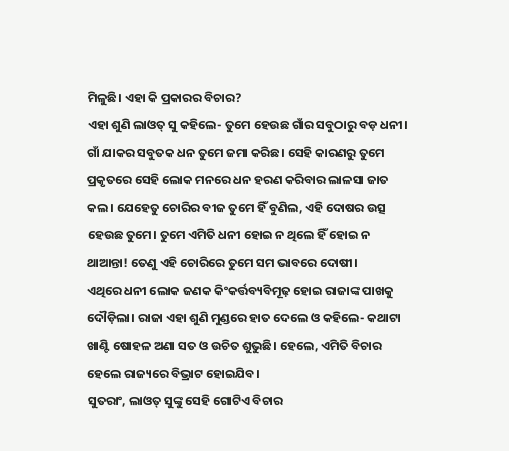ମିଳୁଛି। ଏହା କି ପ୍ରକାରର ବିଚାର?
ଏହା ଶୁଣି ଲାଓତ୍ ସୁ କହିଲେ- ତୁମେ ହେଉଛ ଗାଁର ସବୁଠାରୁ ବଡ଼ ଧନୀ। ଗାଁ ଯାକର ସବୁତକ ଧନ ତୁମେ ଜମା କରିଛ। ସେହି କାରଣରୁ ତୁମେ ପ୍ରକୃତରେ ସେହି ଲୋକ ମନରେ ଧନ ହରଣ କରିବାର ଲାଳସା ଜାତ କଲ। ଯେହେତୁ ଚୋରିର ବୀଜ ତୁମେ ହିଁ ବୁଣିଲ, ଏହି ଦୋଷର ଉତ୍ସ ହେଉଛ ତୁମେ। ତୁମେ ଏମିତି ଧନୀ ହୋଇ ନ ଥିଲେ ହିଁ ହୋଇ ନ ଥାଆନ୍ତା! ତେଣୁ ଏହି ଚୋରିରେ ତୁମେ ସମ ଭାବରେ ଦୋଷୀ।
ଏଥିରେ ଧନୀ ଲୋକ ଜଣକ କିଂକର୍ତ୍ତବ୍ୟବିମୂଢ଼ ହୋଇ ରାଜାଙ୍କ ପାଖକୁ ଦୌଡ଼ିଲା। ରାଜା ଏହା ଶୁଣି ମୁଣ୍ଡରେ ହାତ ଦେଲେ ଓ କହିଲେ- କଥାଟା ଖାଣ୍ଟି ଷୋହଳ ଅଣା ସତ ଓ ଉଚିତ ଶୁଭୁଛି। ହେଲେ, ଏମିତି ବିଚାର ହେଲେ ରାଜ୍ୟରେ ବିଭ୍ରାଟ ହୋଇଯିବ।
ସୁତରାଂ, ଲାଓତ୍ ସୁଙ୍କୁ ସେହି ଗୋଟିଏ ବିଚାର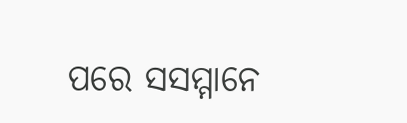ପରେ ସସମ୍ମାନେ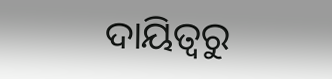ଦାୟିତ୍ବରୁ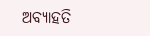ଅବ୍ୟାହତି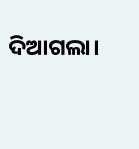ଦିଆଗଲା।